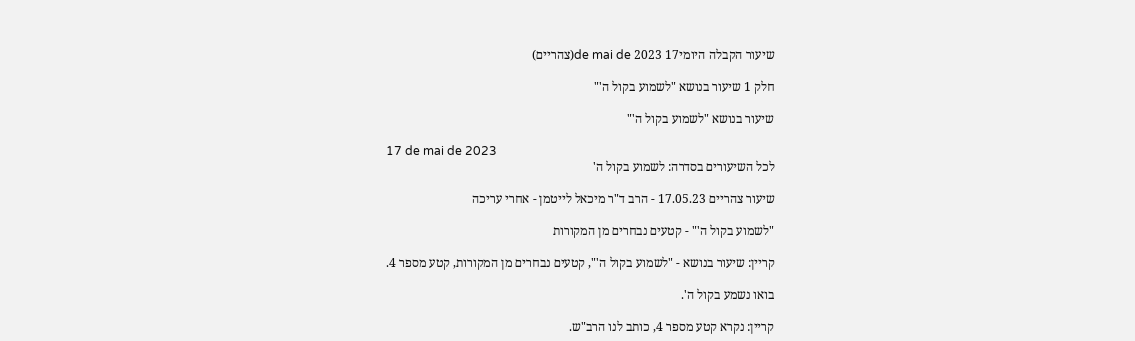שיעור הקבלה היומי17 de mai de 2023(צהריים)

חלק 1 שיעור בנושא "לשמוע בקול ה'"

שיעור בנושא "לשמוע בקול ה'"

17 de mai de 2023
לכל השיעורים בסדרה: לשמוע בקול ה'

שיעור צהריים 17.05.23 - הרב ד"ר מיכאל לייטמן - אחרי עריכה

"לשמוע בקול ה'" - קטעים נבחרים מן המקורות

קריין: שיעור בנושא - "לשמוע בקול ה'", קטעים נבחרים מן המקורות, קטע מספר 4.

בואו נשמע בקול ה'.

קריין: נקרא קטע מספר 4, כותב לנו הרב"ש.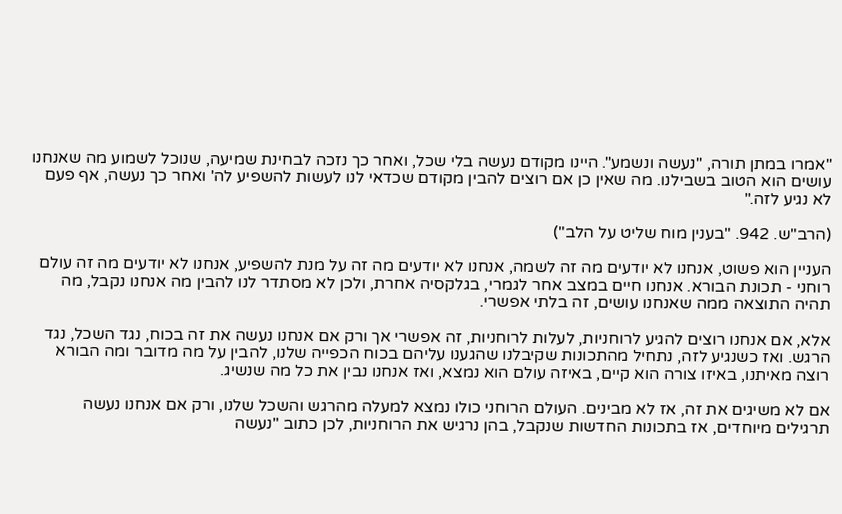"אמרו במתן תורה, "נעשה ונשמע". היינו מקודם נעשה בלי שכל, ואחר כך נזכה לבחינת שמיעה, שנוכל לשמוע מה שאנחנו עושים הוא הטוב בשבילנו. מה שאין כן אם רוצים להבין מקודם שכדאי לנו לעשות להשפיע לה' ואחר כך נעשה, אף פעם לא נגיע לזה."

(הרב"ש. 942. "בענין מוח שליט על הלב")

העניין הוא פשוט, אנחנו לא יודעים מה זה לשמה, אנחנו לא יודעים מה זה על מנת להשפיע, אנחנו לא יודעים מה זה עולם רוחני - תכונת הבורא. אנחנו חיים במצב אחר לגמרי, בגלקסיה אחרת, ולכן לא מסתדר לנו להבין מה אנחנו נקבל, מה תהיה התוצאה ממה שאנחנו עושים, זה בלתי אפשרי.

אלא, אם אנחנו רוצים להגיע לרוחניות, לעלות לרוחניות, זה אפשרי אך ורק אם אנחנו נעשה את זה בכוח, נגד השכל, נגד הרגש. ואז כשנגיע לזה, נתחיל מהתכונות שקיבלנו שהגענו עליהם בכוח הכפייה שלנו, להבין על מה מדובר ומה הבורא רוצה מאיתנו, באיזו צורה הוא קיים, באיזה עולם הוא נמצא, ואז אנחנו נבין את כל מה שנשיג.

אם לא משיגים את זה, אז לא מבינים. העולם הרוחני כולו נמצא למעלה מהרגש והשכל שלנו, ורק אם אנחנו נעשה תרגילים מיוחדים, אז בתכונות החדשות שנקבל, בהן נרגיש את הרוחניות, לכן כתוב "נעשה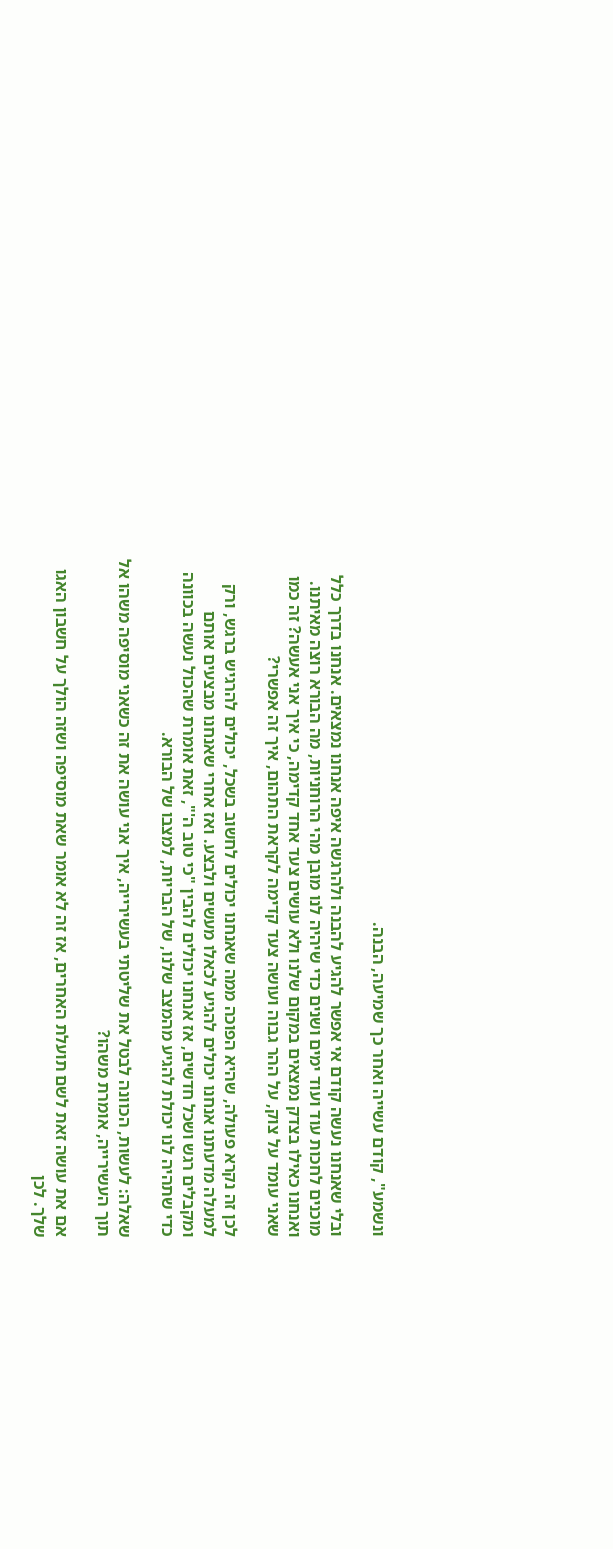ונשמע", קודם עשייה ואחר כך שמיעה, הבנה.

ובלי שאנחנו נעשה קודם אי אפשר להגיע להבנה ולהרגשה איפה אנחנו נמצאים. אנחנו בדרך כלל מוכנים לחכות עוד ועוד ימים ושנים כדי שיהיה לנו מובן מהי הרוחניות, מה הבורא רוצה מאיתנו. ואנחנו כאילו בצדק נמצאים במקום שלנו ולא עושים צעד אחד קדימה, כי איך אני אעשה? זה כמו שאני עומד על צוק, על ההר גבוה ועושה צעד קדימה לקראת התהום, איך זה אפשרי?

לכן זה נקרא פעולה, שהיא הפוכה ממה שאנחנו יכולים לחשוב בשכל, יכולים להרגיש ברגש, ורק למעלה מדעתנו אנחנו יכולים להגיע לכאלו מעשים ולבצע. ואז אחרי שאנחנו מבצעים אותם ומקבלים רגש ושכל חדשים, אז אנחנו יכולים להבין "כי טוב ה'", זאת אומרת שהכול נעשה בכוונה כדי שתהיה לנו יכולת להגיע מהמצב שלנו, של הבריות, למצבו של הבורא.

שאלה: לעשות, הכוונה לבטל את שליטתי בעשירייה, איך אני עושה את זה כשאני מוסיפה משהו אל תוך העשירייה, אומרת משהו?

אם את עושה זאת לשם תועלת האחרים, אז זה לא אומר שאת מוסיפה ושזה הולך על חשבון האגו שלך. לכן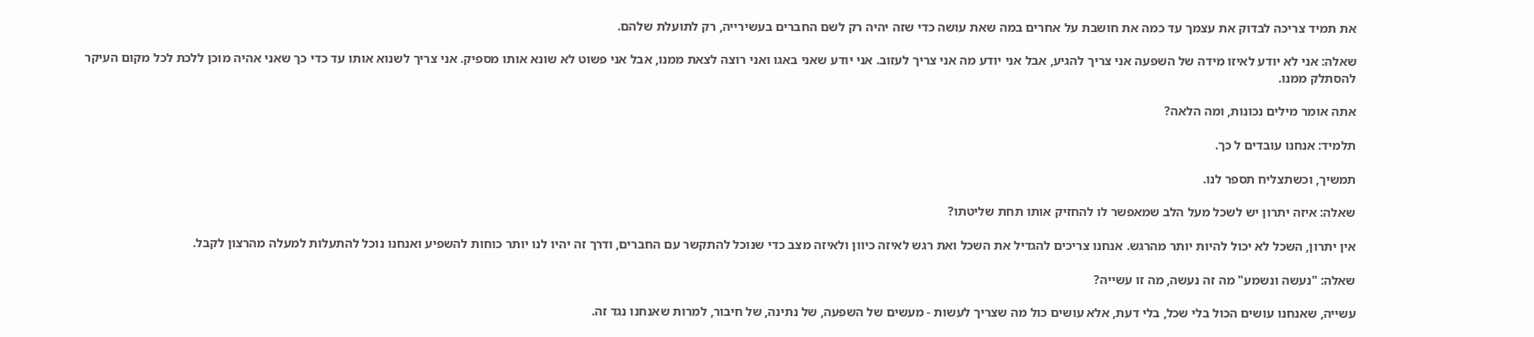את תמיד צריכה לבדוק את עצמך עד כמה את חושבת על אחרים במה שאת עושה כדי שזה יהיה רק לשם החברים בעשירייה, רק לתועלת שלהם.

שאלה: אני לא יודע לאיזו מידה של השפעה אני צריך להגיע, אבל אני יודע מה אני צריך לעזוב. אני יודע שאני באגו ואני רוצה לצאת ממנו, אבל אני פשוט לא שונא אותו מספיק. אני צריך לשנוא אותו עד כדי כך שאני אהיה מוכן ללכת לכל מקום העיקר להסתלק ממנו.

אתה אומר מילים נכונות, ומה הלאה?

תלמיד: אנחנו עובדים ל כך.

תמשיך, וכשתצליח תספר לנו.

שאלה: איזה יתרון יש לשכל מעל הלב שמאפשר לו להחזיק אותו תחת שליטתו?

אין יתרון, השכל לא יכול להיות יותר מהרגש. אנחנו צריכים להגדיל את השכל ואת רגש לאיזה כיוון ולאיזה מצב כדי שנוכל להתקשר עם החברים, ודרך זה יהיו לנו יותר כוחות להשפיע ואנחנו נוכל להתעלות למעלה מהרצון לקבל.

שאלה: "נעשה ונשמע" מה זה נעשה, מה זו עשייה?

עשייה, שאנחנו עושים הכול בלי שכל, בלי דעת, אלא עושים כול מה שצריך לעשות - מעשים של השפעה, של נתינה, של חיבור, למרות שאנחנו נגד זה.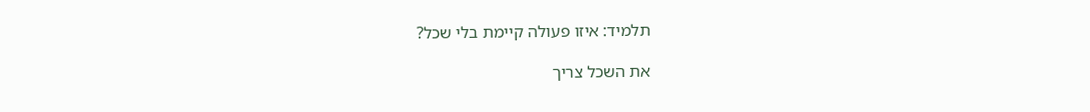תלמיד: איזו פעולה קיימת בלי שכל?

את השכל צריך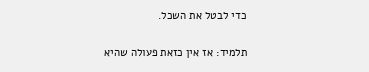כדי לבטל את השכל.

תלמיד: אז אין כזאת פעולה שהיא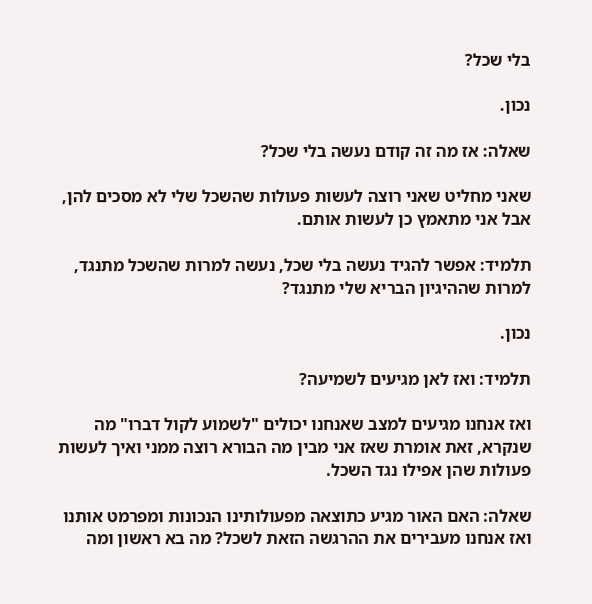בלי שכל?

נכון.

שאלה: אז מה זה קודם נעשה בלי שכל?

שאני מחליט שאני רוצה לעשות פעולות שהשכל שלי לא מסכים להן, אבל אני מתאמץ כן לעשות אותם.

תלמיד: אפשר להגיד נעשה בלי שכל, נעשה למרות שהשכל מתנגד, למרות שההיגיון הבריא שלי מתנגד?

נכון.

תלמיד: ואז לאן מגיעים לשמיעה?

ואז אנחנו מגיעים למצב שאנחנו יכולים "לשמוע לקול דברו" מה שנקרא, זאת אומרת שאז אני מבין מה הבורא רוצה ממני ואיך לעשות פעולות שהן אפילו נגד השכל.

שאלה: האם האור מגיע כתוצאה מפעולותינו הנכונות ומפרמט אותנו ואז אנחנו מעבירים את ההרגשה הזאת לשכל? מה בא ראשון ומה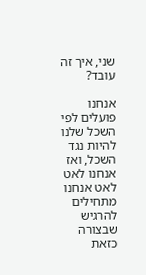שני, איך זה עובד?

אנחנו פועלים לפי השכל שלנו להיות נגד השכל, ואז אנחנו לאט לאט אנחנו מתחילים להרגיש שבצורה כזאת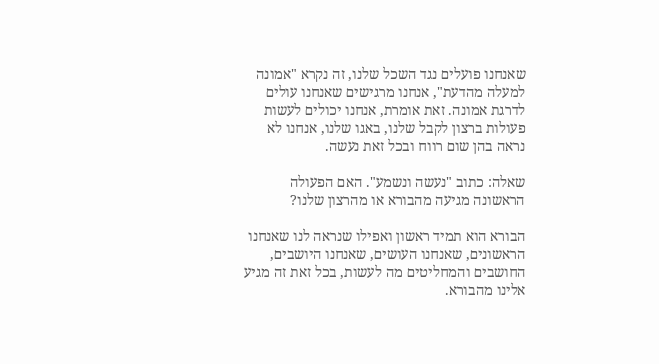שאנחנו פועלים נגד השכל שלנו, זה נקרא "אמונה למעלה מהדעת", אנחנו מרגישים שאנחנו עולים לדרגת אמונה. זאת אומרת, אנחנו יכולים לעשות פעולות ברצון לקבל שלנו, באגו שלנו, אנחנו לא נראה בהן שום רווח ובכל זאת נעשה.

שאלה: כתוב "נעשה ונשמע". האם הפעולה הראשונה מגיעה מהבורא או מהרצון שלנו?

הבורא הוא תמיד ראשון ואפילו שנראה לנו שאנחנו הראשונים, שאנחנו העושים, שאנחנו היושבים, החושבים והמחליטים מה לעשות, בכל זאת זה מגיע אלינו מהבורא.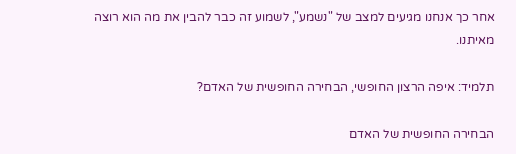אחר כך אנחנו מגיעים למצב של "נשמע", לשמוע זה כבר להבין את מה הוא רוצה מאיתנו.

תלמיד: איפה הרצון החופשי, הבחירה החופשית של האדם?

הבחירה החופשית של האדם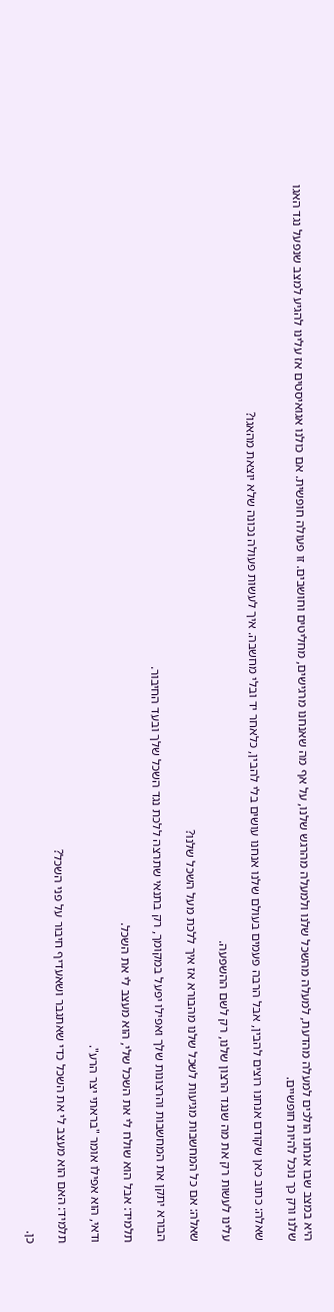היא במצב שבו אנחנו הולכים למעלה מהדעת, למעלה מהשכל שלנו ולמעלה מהרגש שלנו, על אף מה שאנחנו מרגישים, מחליטים וחושבים. זו פעולה חופשית. אם כולנו אגואיסטים אז עלינו להגיע למצב שנפעל נגד האגו שלנו ורק כך נוכל להיות חופשיים.

שאלה: כתוב כאן שקודם אנחנו רוצים להבין, אבל הרבה פעמים בעולם שלנו אנחנו עושים בלי להבין, כלאחר יד ובלי מחשבה. איך לעשות פעולה נכונה שלא יוצאת מהאגו?

עלינו לעשות רק את מה שנגד הרצון שלנו, רק לשם ההשפעה.

שאלה: אם כל המחשבות מגיעות לשכל שלנו מהבורא אז איך ללכת מעל השכל שלנו?

הבורא יתקן את המחשבות והרצונות שלך ואפילו יפעל במקומך, רק בתנאי שתרצה ללכת נגד השכל שלך ובעד החיבור.

תלמיד: אבל הוא שולח לי את השכל שלי, הוא מעצב לי את השכל.

ודאי, הוא אפילו אומר "בראתי יצר הרע".

תלמיד: האם הוא מעצב לי את השכל כדי שאתגבר ושאעדיף חיבור על פני השכל?

כן.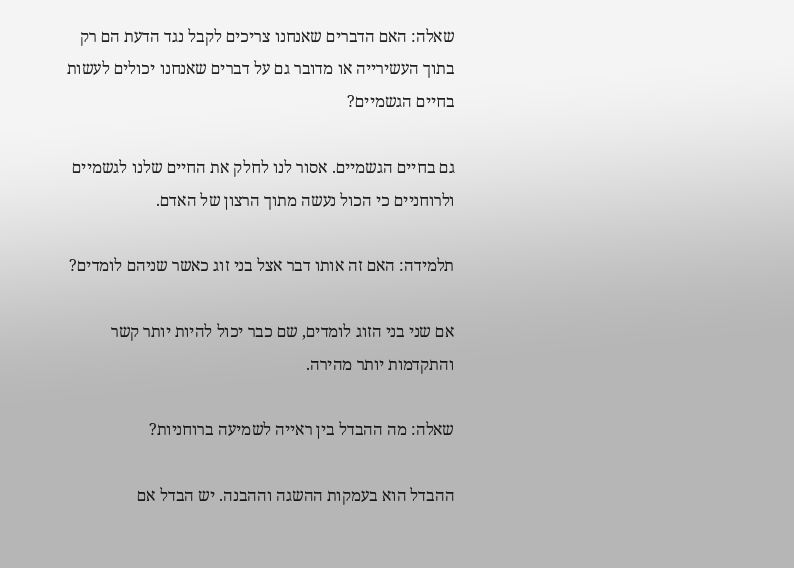שאלה: האם הדברים שאנחנו צריכים לקבל נגד הדעת הם רק בתוך העשירייה או מדובר גם על דברים שאנחנו יכולים לעשות בחיים הגשמיים?

גם בחיים הגשמיים. אסור לנו לחלק את החיים שלנו לגשמיים ולרוחניים כי הכול נעשה מתוך הרצון של האדם.

תלמידה: האם זה אותו דבר אצל בני זוג כאשר שניהם לומדים?

אם שני בני הזוג לומדים, שם כבר יכול להיות יותר קשר והתקדמות יותר מהירה.

שאלה: מה ההבדל בין ראייה לשמיעה ברוחניות?

ההבדל הוא בעמקות ההשגה וההבנה. יש הבדל אם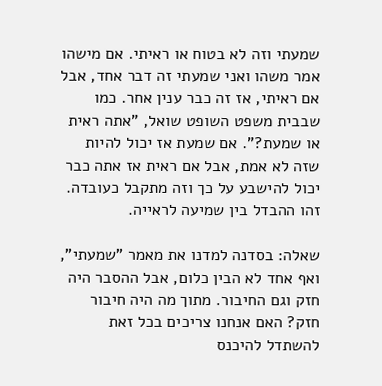שמעתי וזה לא בטוח או ראיתי. אם מישהו אמר משהו ואני שמעתי זה דבר אחד, אבל אם ראיתי, אז זה כבר ענין אחר. כמו שבבית משפט השופט שואל, "אתה ראית או שמעת?". אם שמעת אז יכול להיות שזה לא אמת, אבל אם ראית אז אתה כבר יכול להישבע על כך וזה מתקבל כעובדה. זהו ההבדל בין שמיעה לראייה.

שאלה: בסדנה למדנו את מאמר "שמעתי", ואף אחד לא הבין כלום, אבל ההסבר היה חזק וגם החיבור. מתוך מה היה חיבור חזק? האם אנחנו צריכים בכל זאת להשתדל להיכנס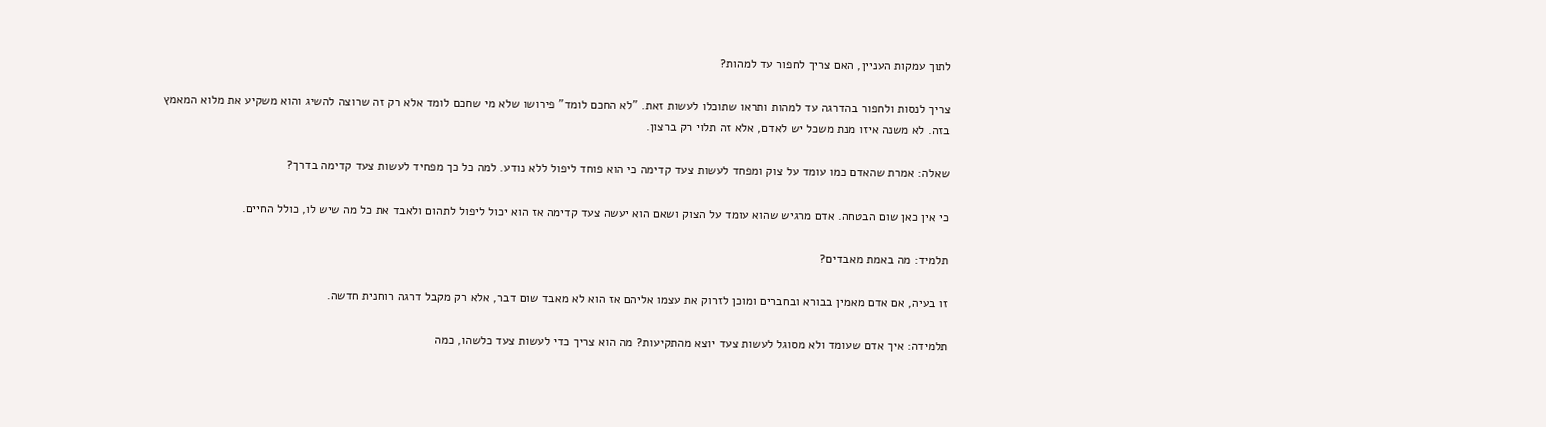לתוך עמקות העניין, האם צריך לחפור עד למהות?

צריך לנסות ולחפור בהדרגה עד למהות ותראו שתוכלו לעשות זאת. "לא החכם לומד" פירושו שלא מי שחכם לומד אלא רק זה שרוצה להשיג והוא משקיע את מלוא המאמץ בזה. לא משנה איזו מנת משכל יש לאדם, אלא זה תלוי רק ברצון.

שאלה: אמרת שהאדם כמו עומד על צוק ומפחד לעשות צעד קדימה כי הוא פוחד ליפול ללא נודע. למה כל כך מפחיד לעשות צעד קדימה בדרך?

כי אין כאן שום הבטחה. אדם מרגיש שהוא עומד על הצוק ושאם הוא יעשה צעד קדימה אז הוא יכול ליפול לתהום ולאבד את כל מה שיש לו, כולל החיים.

תלמיד: מה באמת מאבדים?

זו בעיה, אם אדם מאמין בבורא ובחברים ומוכן לזרוק את עצמו אליהם אז הוא לא מאבד שום דבר, אלא רק מקבל דרגה רוחנית חדשה.

תלמידה: איך אדם שעומד ולא מסוגל לעשות צעד יוצא מהתקיעות? מה הוא צריך כדי לעשות צעד כלשהו, כמה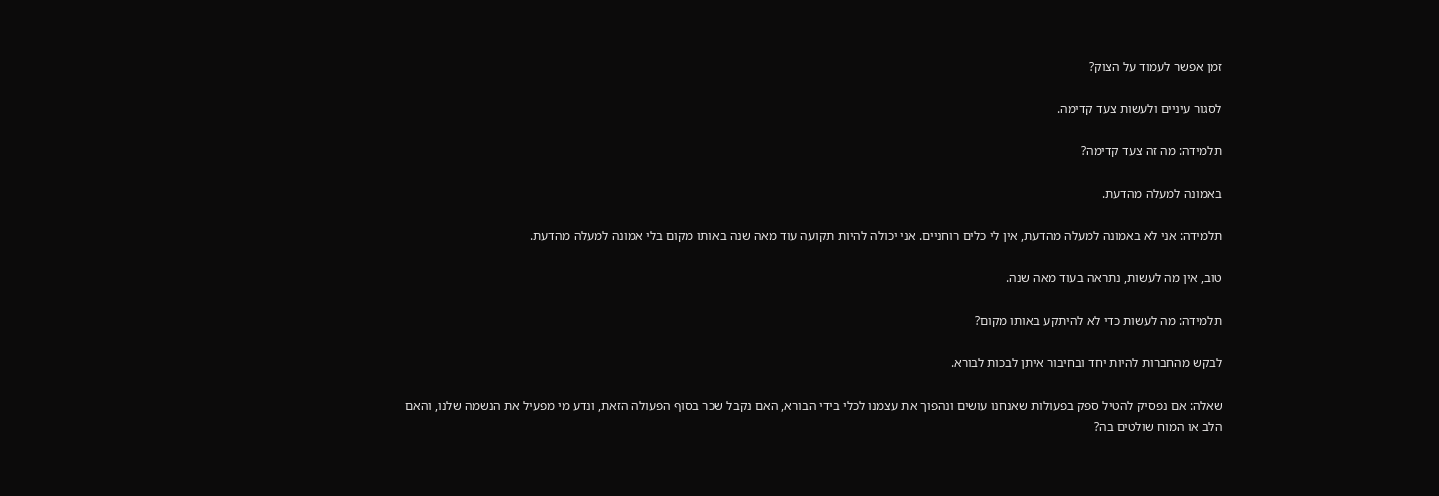זמן אפשר לעמוד על הצוק?

לסגור עיניים ולעשות צעד קדימה.

תלמידה: מה זה צעד קדימה?

באמונה למעלה מהדעת.

תלמידה: אני לא באמונה למעלה מהדעת, אין לי כלים רוחניים. אני יכולה להיות תקועה עוד מאה שנה באותו מקום בלי אמונה למעלה מהדעת.

טוב, אין מה לעשות, נתראה בעוד מאה שנה.

תלמידה: מה לעשות כדי לא להיתקע באותו מקום?

לבקש מהחברות להיות יחד ובחיבור איתן לבכות לבורא.

שאלה: אם נפסיק להטיל ספק בפעולות שאנחנו עושים ונהפוך את עצמנו לכלי בידי הבורא, האם נקבל שכר בסוף הפעולה הזאת, ונדע מי מפעיל את הנשמה שלנו, והאם הלב או המוח שולטים בה?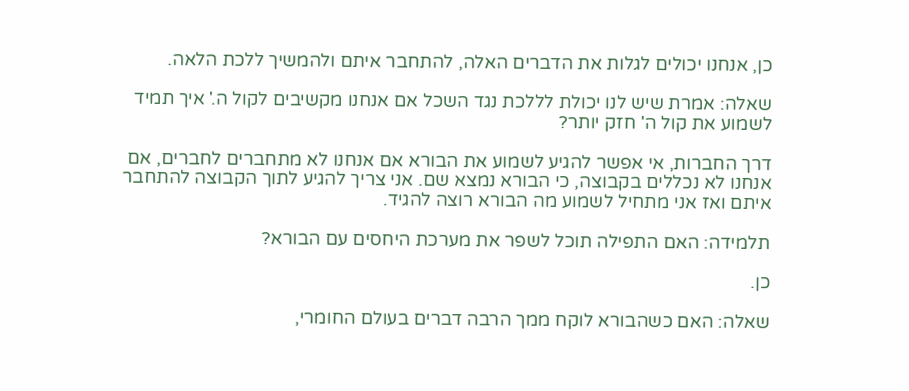כן, אנחנו יכולים לגלות את הדברים האלה, להתחבר איתם ולהמשיך ללכת הלאה.

שאלה: אמרת שיש לנו יכולת לללכת נגד השכל אם אנחנו מקשיבים לקול ה.' איך תמיד לשמוע את קול ה' חזק יותר?

דרך החברות, אי אפשר להגיע לשמוע את הבורא אם אנחנו לא מתחברים לחברים, אם אנחנו לא נכללים בקבוצה, כי הבורא נמצא שם. אני צריך להגיע לתוך הקבוצה להתחבר איתם ואז אני מתחיל לשמוע מה הבורא רוצה להגיד.

תלמידה: האם התפילה תוכל לשפר את מערכת היחסים עם הבורא?

כן.

שאלה: האם כשהבורא לוקח ממך הרבה דברים בעולם החומרי,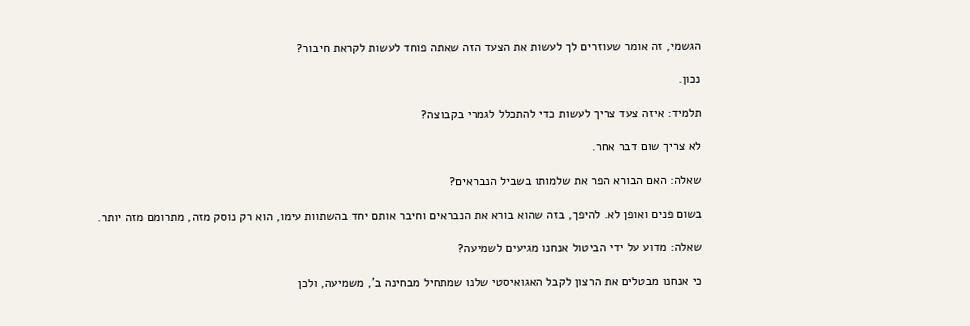הגשמי, זה אומר שעוזרים לך לעשות את הצעד הזה שאתה פוחד לעשות לקראת חיבור?

נכון.

תלמיד: איזה צעד צריך לעשות כדי להתכלל לגמרי בקבוצה?

לא צריך שום דבר אחר.

שאלה: האם הבורא הפר את שלמותו בשביל הנבראים?

בשום פנים ואופן לא. להיפך, בזה שהוא בורא את הנבראים וחיבר אותם יחד בהשתוות עימו, הוא רק נוסק מזה, מתרומם מזה יותר.

שאלה: מדוע על ידי הביטול אנחנו מגיעים לשמיעה?

כי אנחנו מבטלים את הרצון לקבל האגואיסטי שלנו שמתחיל מבחינה ב', משמיעה, ולכן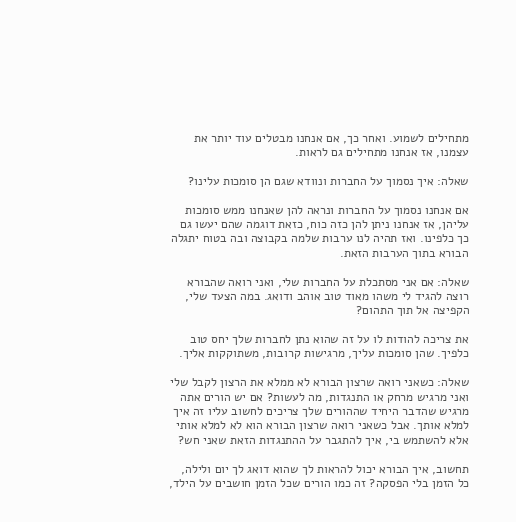מתחילים לשמוע. ואחר כך, אם אנחנו מבטלים עוד יותר את עצמנו, אז אנחנו מתחילים גם לראות.

שאלה: איך נסמוך על החברות ונוודא שגם הן סומכות עלינו?

אם אנחנו נסמוך על החברות ונראה להן שאנחנו ממש סומכות עליהן, אז אנחנו ניתן להן כזה כוח, כזאת דוגמה שהם יעשו גם כך כלפינו. ואז תהיה לנו ערבות שלמה בקבוצה ובה בטוח יתגלה הבורא בתוך הערבות הזאת.

שאלה: אם אני מסתכלת על החברות שלי, ואני רואה שהבורא רוצה להגיד לי משהו מאוד טוב אוהב ודואג. במה הצעד שלי, הקפיצה אל תוך התהום?

את צריכה להודות לו על זה שהוא נתן לחברות שלך יחס טוב כלפיך. שהן סומכות עליך, מרגישות קרובות, משתוקקות אליך.

שאלה: כשאני רואה שרצון הבורא לא ממלא את הרצון לקבל שלי ואני מרגיש מרחק או התנגדות, מה לעשות? אם יש הורים אתה מרגיש שהדבר היחיד שההורים שלך צריכים לחשוב עליו זה איך למלא אותך. אבל כשאני רואה שרצון הבורא הוא לא למלא אותי אלא להשתמש בי, איך להתגבר על ההתנגדות הזאת שאני חש?

תחשוב, איך הבורא יכול להראות לך שהוא דואג לך יום ולילה, כל הזמן בלי הפסקה? זה כמו הורים שכל הזמן חושבים על הילד,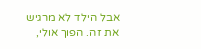אבל הילד לא מרגיש את זה. הפוך אולי,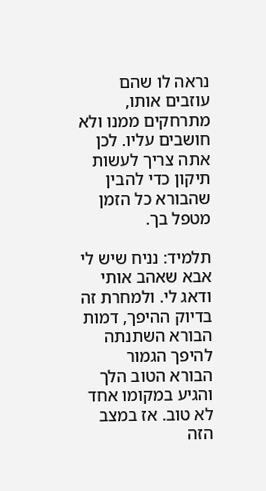נראה לו שהם עוזבים אותו, מתרחקים ממנו ולא חושבים עליו. לכן אתה צריך לעשות תיקון כדי להבין שהבורא כל הזמן מטפל בך.

תלמיד: נניח שיש לי אבא שאהב אותי ודאג לי. ולמחרת זה בדיוק ההיפך, דמות הבורא השתנתה להיפך הגמור הבורא הטוב הלך והגיע במקומו אחד לא טוב. אז במצב הזה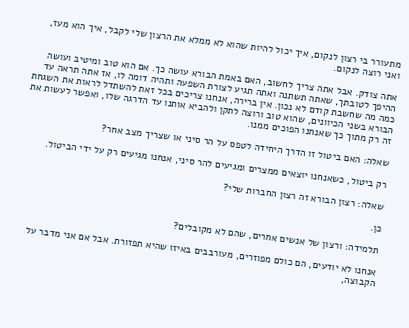מתעורר בי רצון לנקום, איך יכול להיות שהוא לא ממלא את הרצון שלי לקבל, איך הוא מעז, ואני רוצה לנקום.

אתה צודק. אבל אתה צריך לחשוב, האם באמת הבורא עושה כך. אם הוא טוב ומיטיב ועושה ההיפך לטובתך, שאתה תשתנה ואתה תגיע לצורת השפעה ותהיה דומה לו, אז אתה תראה עד כמה מה שחשבת קודם לא נכון. אין ברירה, אנחנו צריכים בכל זאת להשתדל לראות את השגחת הבורא בשני הכיוונים, שהוא טוב ורוצה לתקן ולהביא אותנו עד הדרגה שלו, ואפשר לעשות את זה רק מתוך כך שאנחנו הפוכים ממנו.

שאלה: האם ביטול זו הדרך היחידה לטפס על הר סיני או שצריך מצב אחר?

רק ביטול, כשאנחנו יוצאים ממצרים ומגיעים להר סיני, אנחנו מגיעים רק על ידי הביטול.

שאלה: רצון הבורא זה רצון החברות שלי?

כן.

תלמידה: ורצון של אנשים אחרים, שהם לא מקובלים?

אנחנו לא יודעים, הם כולם מפוזרים, מעורבבים באיזו שהיא תפזורת. אבל אם אני מדבר על הקבוצה,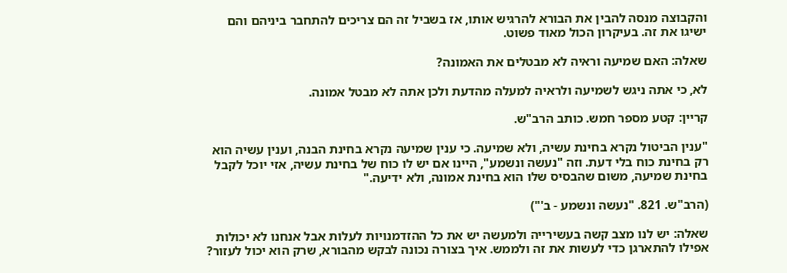והקבוצה מנסה להבין את הבורא להרגיש אותו, אז בשביל זה הם צריכים להתחבר ביניהם והם ישיגו את זה. בעיקרון הכול מאוד פשוט.

שאלה: האם שמיעה וראיה לא מבטלים את האמונה?

לא, כי אתה ניגש לשמיעה ולראיה למעלה מהדעת ולכן אתה לא מבטל אמונה.

קריין: קטע מספר חמש. כותב הרב"ש.

"ענין הביטול נקרא בחינת עשיה, ולא שמיעה. כי ענין שמיעה נקרא בחינת הבנה, וענין עשיה הוא רק בחינת כוח בלי דעת. וזה "נעשה ונשמע", היינו אם יש לו כוח של בחינת עשיה, אזי יוכל לקבל בחינת שמיעה, משום שהבסיס שלו הוא בחינת אמונה, ולא ידיעה."

(הרב"ש. 821. "נעשה ונשמע - ב'")

שאלה: יש לנו מצב קשה בעשירייה ולמעשה יש את כל ההזדמנויות לעלות אבל אנחנו לא יכולות אפילו להתארגן כדי לעשות את זה ולממש. איך בצורה נכונה לבקש מהבורא, שרק הוא יכול לעזור?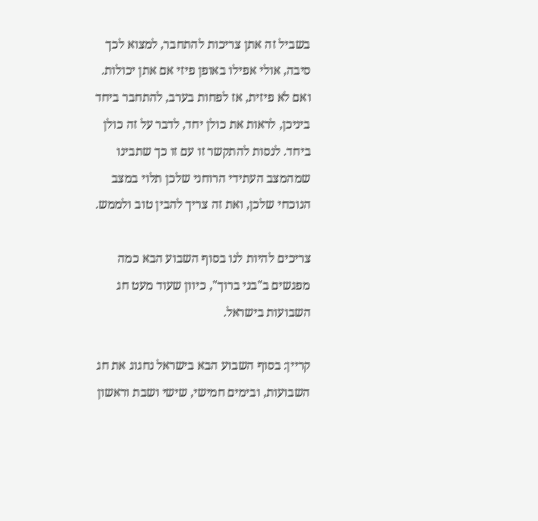בשביל זה אתן צריכות להתחבר, למצוא לכך סיבה, אולי אפילו באופן פיזי אם אתן יכולות. ואם לא פיזית, אז לפחות בערב, להתחבר ביחד ביניכן, לראות את כולן יחד, לדבר על זה כולן ביחד. לנסות להתקשר זו עם זו כך שתבינו שמהמצב העתידי הרוחני שלכן תלוי במצב הנוכחי שלכן, ואת זה צריך להבין טוב ולממש.

צריכים להיות לנו בסוף השבוע הבא כמה מפגשים ב"בני ברוך", כיוון שעוד מעט חג השבועות בישראל.

קריין: בסוף השבוע הבא בישראל נחגוג את חג השבועות, ובימים חמישי, שישי ושבת וראשון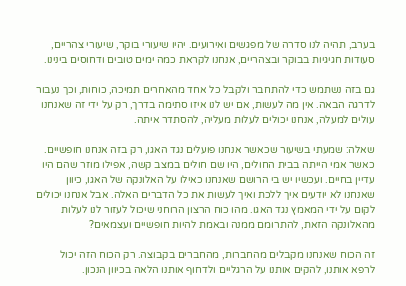בערב, תהיה לנו סדרה של מפגשים ואירועים. יהיו שיעורי בוקר, שיעורי צהריים, סעודות חגיגיות בבוקר ובצהריים, אנחנו לקראת כמה ימים טובים ודחוסים בינינו.

גם בזה נשתמש כדי להתחבר ולקבל כל אחד מהאחרים תמיכה, כוחות, וכך נעבור לדרגה הבאה. אין מה לעשות, אם יש לנו איזו סתימה בדרך, רק על ידי זה שאנחנו עולים למעלה, אנחנו יכולים לעלות מעליה, להסתדר איתה.

שאלה: שמעתי בשיעור שכאשר אנחנו פועלים נגד האגו, רק בזה אנחנו חופשיים. כאשר אמי הייתה בבית החולים, היו שם חולים במצב קשה, אפילו מוזר שהם היו עדיין בחיים. ועכשיו יש בי הרושם שאנחנו כאילו על האלונקה של האגו, כיוון שאנחנו לא יודעים איך ללכת ואיך לעשות את כל הדברים האלה. אבל אנחנו יכולים לקום על ידי המאמץ נגד האגו. מהו כוח הרצון הרוחני שיכול לעזור לנו לעלות מהאלונקה הזאת, להתרומם ממנה ובאמת להיות חופשיים ועצמאים?

זה הכוח שאנחנו מקבלים מהחברות, מהחברים בקבוצה. רק הכוח הזה יכול לרפא אותנו, להקים אותנו על הרגליים ולדחוף אותנו הלאה בכיוון הנכון.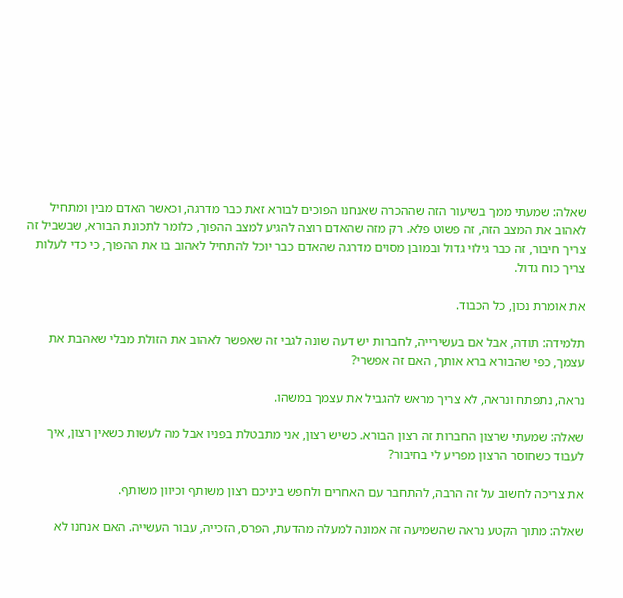שאלה: שמעתי ממך בשיעור הזה שההכרה שאנחנו הפוכים לבורא זאת כבר מדרגה, וכאשר האדם מבין ומתחיל לאהוב את המצב הזה, זה פשוט פלא. רק מזה שהאדם רוצה להגיע למצב ההפוך, כלומר לתכונת הבורא, שבשביל זה צריך חיבור, זה כבר גילוי גדול ובמובן מסוים מדרגה שהאדם כבר יוכל להתחיל לאהוב בו את ההפוך, כי כדי לעלות צריך כוח גדול.

את אומרת נכון, כל הכבוד.

תלמידה: תודה, אבל אם בעשירייה, לחברות יש דעה שונה לגבי זה שאפשר לאהוב את הזולת מבלי שאהבת את עצמך, כפי שהבורא ברא אותך, האם זה אפשרי?

נראה, נתפתח ונראה, לא צריך מראש להגביל את עצמך במשהו.

שאלה: שמעתי שרצון החברות זה רצון הבורא. כשיש רצון, אני מתבטלת בפניו אבל מה לעשות כשאין רצון, איך לעבוד כשחוסר הרצון מפריע לי בחיבור?

את צריכה לחשוב על זה הרבה, להתחבר עם האחרים ולחפש ביניכם רצון משותף וכיוון משותף.

שאלה: מתוך הקטע נראה שהשמיעה זה אמונה למעלה מהדעת, הפרס, הזכייה, עבור העשייה. האם אנחנו לא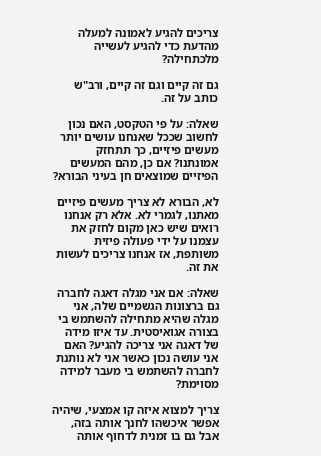צריכים להגיע לאמונה למעלה מהדעת כדי להגיע לעשייה מלכתחילה?

גם זה קיים וגם זה קיים, ורב"ש כותב על זה.

שאלה: על פי הטקסט, האם נכון לחשוב שככל שאנחנו עושים יותר מעשים פיזיים, כך תתחזק אמונתנו? אם כן, מהם המעשים הפיזיים שמוצאים חן בעיני הבורא?

לא, הבורא לא צריך מעשים פיזיים מאתנו, לגמרי לא. אלא רק אנחנו רואים שיש כאן מקום לחזק את עצמנו על ידי פעולה פיזית משותפת, אז אנחנו צריכים לעשות את זה.

שאלה: אם אני מגלה דאגה לחברה גם ברצונות הגשמיים שלה, אני מגלה שהיא מתחילה להשתמש בי בצורה אגואיסטית. עד איזו מידה של דאגה אני צריכה להגיע? האם אני עושה נכון כאשר אני לא נותנת לחברה להשתמש בי מעבר למידה מסוימת?

צריך למצוא איזה קו אמצעי, שיהיה אפשר איכשהו לחנך אותה בזה, אבל גם בו זמנית לדחוף אותה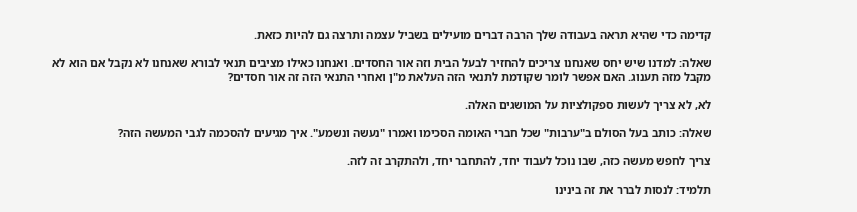קדימה כדי שהיא תראה בעבודה שלך הרבה דברים מועילים בשביל עצמה ותרצה גם להיות כזאת.

שאלה: למדנו שיש יחס שאנחנו צריכים להחזיר לבעל הבית וזה אור החסדים. ואנחנו כאילו מציבים תנאי לבורא שאנחנו לא נקבל אם הוא לא מקבל מזה תענוג. האם אפשר לומר שקודמת לתנאי הזה העלאת מ"ן ואחרי התנאי הזה זה אור חסדים?

לא, לא צריך לעשות ספקולציות על המושגים האלה.

שאלה: כותב בעל הסולם ב"ערבות" שכל חברי האומה הסכימו ואמרו "נעשה ונשמע". איך מגיעים להסכמה לגבי המעשה הזה?

צריך לחפש מעשה כזה, שבו נוכל לעבוד יחד, להתחבר יחד, ולהתקרב זה לזה.

תלמיד: לנסות לברר את זה בינינו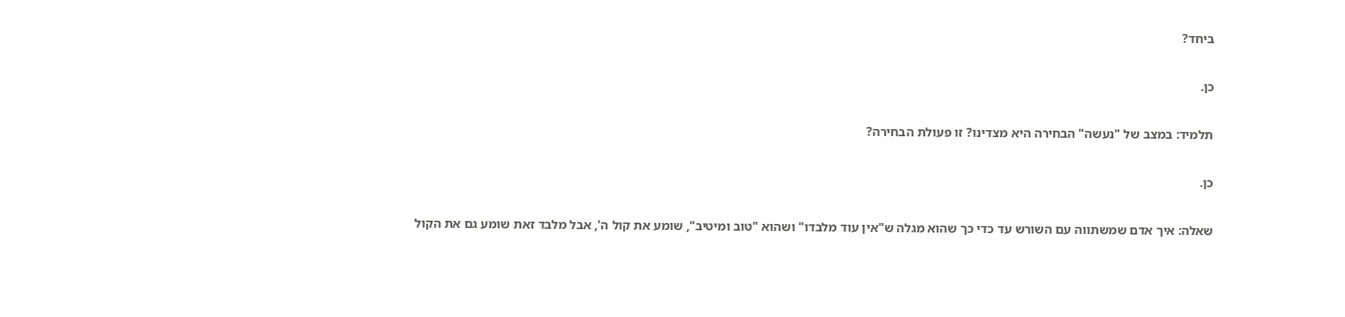ביחד?

כן.

תלמיד: במצב של "נעשה" הבחירה היא מצדינו? זו פעולת הבחירה?

כן.

שאלה: איך אדם שמשתווה עם השורש עד כדי כך שהוא מגלה ש"אין עוד מלבדו" ושהוא "טוב ומיטיב", שומע את קול ה', אבל מלבד זאת שומע גם את הקול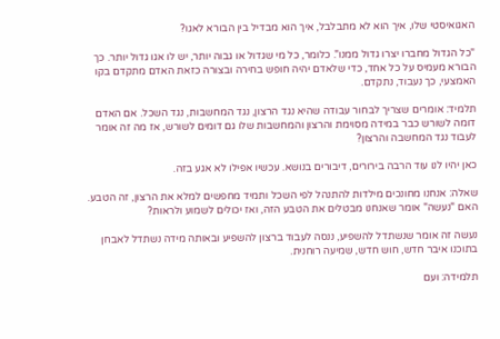האגואיסטי שלו, איך הוא לא מתבלבל, איך הוא מבדיל בין הבורא לאגו?

"כל הגדול מחברו יצרו גדול ממנו". כלומר, כל מי שגדול או גבוה יותר, יש לו אגו גדול יותר. כך הבורא מעמיס על כל אחד, כדי שלאדם יהיה חופש בחירה ובצורה כזאת האדם מתקדם בקו האמצעי, כך נעבוד, נתקדם.

תלמיד: אומרים שצריך לבחור עבודה שהיא נגד הרצון, נגד המחשבות, נגד השכל. אם האדם דומה לשורש כבר במידה מסוימת והרצון והמחשבות שלו גם דומים לשורש, אז מה זה אומר לעבוד נגד המחשבה והרצון?

כאן יהיו לנו עוד הרבה בירורים, דיבורים בנושא. עכשיו אפילו לא אגע בזה.

שאלה: אנחנו מחונכים מילדות להתנהל לפי השכל ותמיד מחפשים למלא את הרצון, זה הטבע. האם "נעשה" אומר שאנחנו מבטלים את הטבע הזה, ואז יכולים לשמוע ולראות?

נעשה זה אומר שנשתדל להשפיע, ננסה לעבוד ברצון להשפיע ובאותה מידה נשתדל לאבחן בתוכנו איבר חדש, חוש חדש, שמיעה רוחנית.

תלמידה: ועם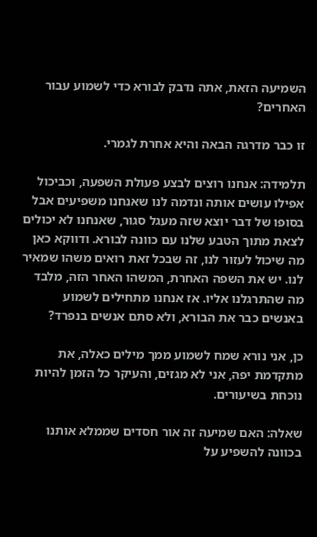השמיעה הזאת, אתה נדבק לבורא כדי לשמוע עבור האחרים?

זו כבר מדרגה הבאה והיא אחרת לגמרי.

תלמידה: אנחנו רוצים לבצע פעולת השפעה, וכביכול אפילו עושים אותה ונדמה לנו שאנחנו משפיעים אבל בסופו של דבר יוצא שזה מעגל סגור, שאנחנו לא יכולים לצאת מתוך הטבע שלנו עם כוונה לבורא. ודווקא כאן מה שיכול לעזור לנו, זה שבכל זאת רואים משהו שמאיר לנו. יש את השפה האחרת, המשהו האחר הזה, מלבד מה שהתרגלנו אליו. אז אנחנו מתחילים לשמוע באנשים כבר את הבורא, ולא סתם אנשים בנפרד?

כן, אני נורא שמח לשמוע ממך מילים כאלה, את מתקדמת יפה, אני לא מגזים, והעיקר כל הזמן להיות נוכחת בשיעורים.

שאלה: האם שמיעה זה אור חסדים שממלא אותנו בכוונה להשפיע על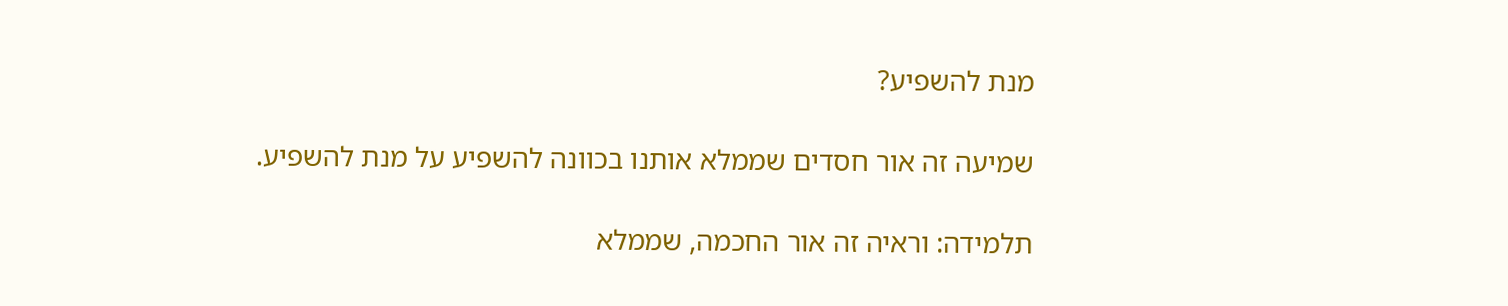מנת להשפיע?

שמיעה זה אור חסדים שממלא אותנו בכוונה להשפיע על מנת להשפיע.

תלמידה: וראיה זה אור החכמה, שממלא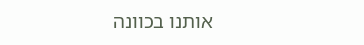אותנו בכוונה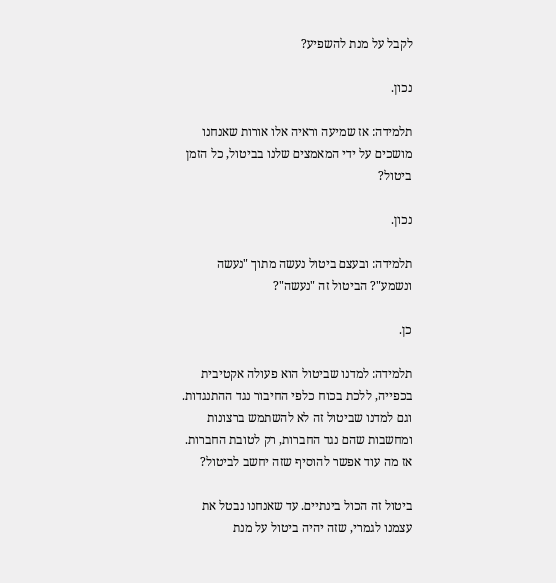לקבל על מנת להשפיע?

נכון.

תלמידה: אז שמיעה וראיה אלו אורות שאנחנו מושכים על ידי המאמצים שלנו בביטול, כל הזמן ביטול?

נכון.

תלמידה: ובעצם ביטול נעשה מתוך "נעשה ונשמע"? הביטול זה "נעשה"?

כן.

תלמידה: למדנו שביטול הוא פעולה אקטיבית בכפייה, ללכת בכוח כלפי החיבור נגד ההתנגדות. וגם למדנו שביטול זה לא להשתמש ברצונות ומחשבות שהם נגד החברות, רק לטובת החברות. אז מה עוד אפשר להוסיף שזה יחשב לביטול?

ביטול זה הכול בינתיים. עד שאנחנו נבטל את עצמנו לגמרי, שזה יהיה ביטול על מנת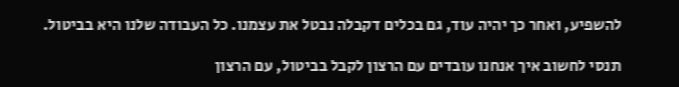להשפיע, ואחר כך יהיה עוד, גם בכלים דקבלה נבטל את עצמנו. כל העבודה שלנו היא בביטול.

תנסי לחשוב איך אנחנו עובדים עם הרצון לקבל בביטול, עם הרצון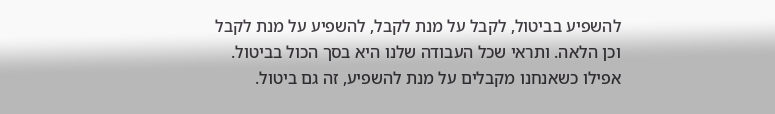להשפיע בביטול, לקבל על מנת לקבל, להשפיע על מנת לקבל וכן הלאה. ותראי שכל העבודה שלנו היא בסך הכול בביטול. אפילו כשאנחנו מקבלים על מנת להשפיע, זה גם ביטול.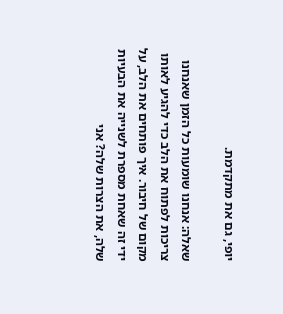יופי, גם את מתקדמת.

שאלה: אנחנו שומעות כל הזמן שאנחנו צריכות לפתוח את הלב כדי להגיע לאותו מקום של חיבור. איך פותחים את הלב, על ידי זה שאחת מספרת לשנייה את הבעיות שלה, את הצרות שלה? אני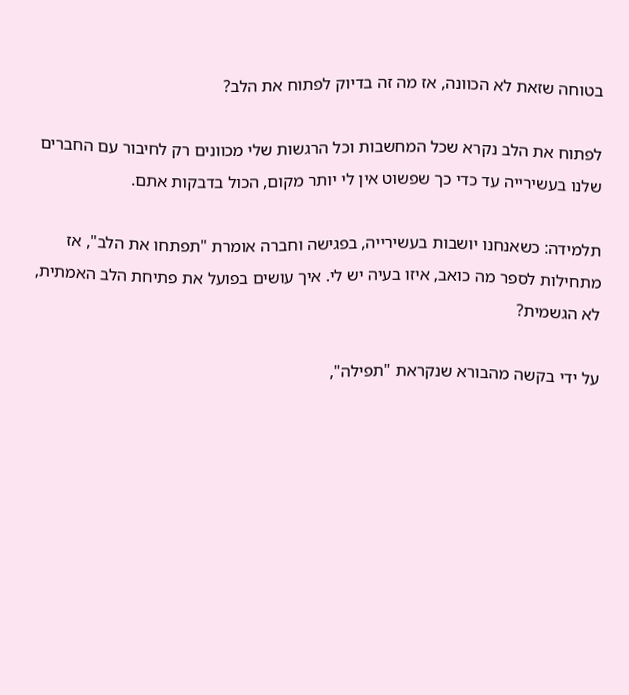בטוחה שזאת לא הכוונה, אז מה זה בדיוק לפתוח את הלב?

לפתוח את הלב נקרא שכל המחשבות וכל הרגשות שלי מכוונים רק לחיבור עם החברים שלנו בעשירייה עד כדי כך שפשוט אין לי יותר מקום, הכול בדבקות אתם.

תלמידה: כשאנחנו יושבות בעשירייה, בפגישה וחברה אומרת "תפתחו את הלב", אז מתחילות לספר מה כואב, איזו בעיה יש לי. איך עושים בפועל את פתיחת הלב האמתית, לא הגשמית?

על ידי בקשה מהבורא שנקראת "תפילה",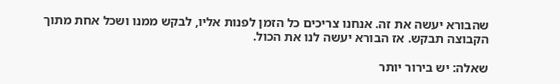שהבורא יעשה את זה. אנחנו צריכים כל הזמן לפנות אליו, לבקש ממנו ושכל אחת מתוך הקבוצה תבקש. אז הבורא יעשה לנו את הכול.

שאלה: יש בירור יותר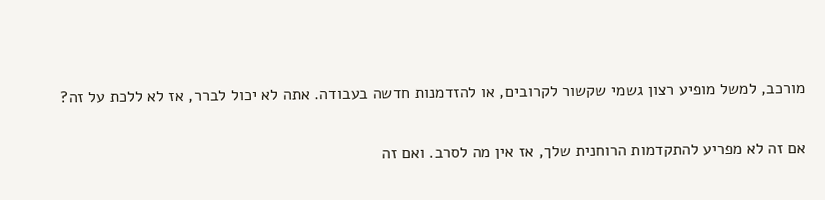מורכב, למשל מופיע רצון גשמי שקשור לקרובים, או להזדמנות חדשה בעבודה. אתה לא יכול לברר, אז לא ללכת על זה?

אם זה לא מפריע להתקדמות הרוחנית שלך, אז אין מה לסרב. ואם זה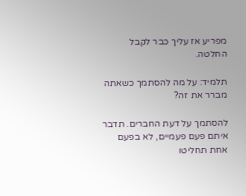מפריע אז עליך כבר לקבל החלטה.

תלמיד: על מה להסתמך כשאתה מברר את זה?

להסתמך על דעת החברים. תדבר איתם פעם פעמיים, לא בפעם אחת תחליטו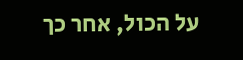על הכול, אחר כך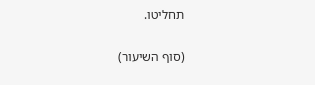תחליטו.

(סוף השיעור)